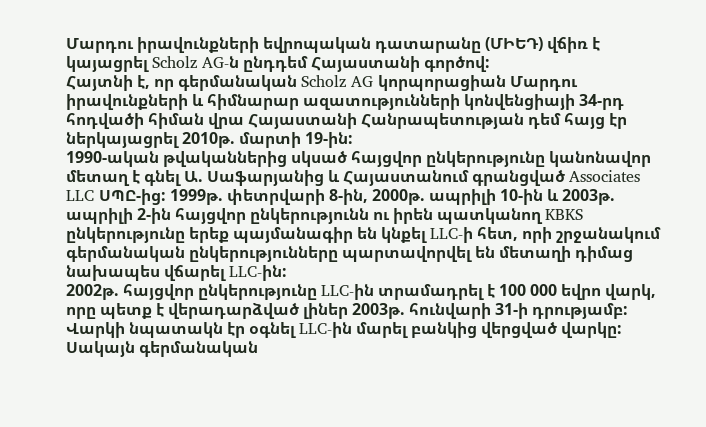Մարդու իրավունքների եվրոպական դատարանը (ՄԻԵԴ) վճիռ է կայացրել Scholz AG-ն ընդդեմ Հայաստանի գործով:
Հայտնի է, որ գերմանական Scholz AG կորպորացիան Մարդու իրավունքների և հիմնարար ազատությունների կոնվենցիայի 34-րդ հոդվածի հիման վրա Հայաստանի Հանրապետության դեմ հայց էր ներկայացրել 2010թ. մարտի 19-ին:
1990-ական թվականներից սկսած հայցվոր ընկերությունը կանոնավոր մետաղ է գնել Ա. Սաֆարյանից և Հայաստանում գրանցված Associates LLC ՍՊԸ-ից: 1999թ. փետրվարի 8-ին, 2000թ. ապրիլի 10-ին և 2003թ. ապրիլի 2-ին հայցվոր ընկերությունն ու իրեն պատկանող KBKS ընկերությունը երեք պայմանագիր են կնքել LLC-ի հետ, որի շրջանակում գերմանական ընկերությունները պարտավորվել են մետաղի դիմաց նախապես վճարել LLC-ին:
2002թ. հայցվոր ընկերությունը LLC-ին տրամադրել է 100 000 եվրո վարկ, որը պետք է վերադարձված լիներ 2003թ. հունվարի 31-ի դրությամբ: Վարկի նպատակն էր օգնել LLC-ին մարել բանկից վերցված վարկը: Սակայն գերմանական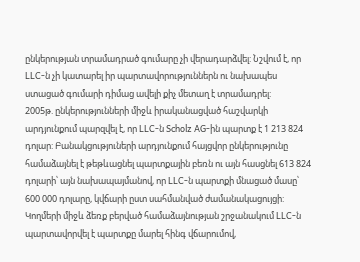ընկերության տրամադրած գումարը չի վերադարձվել: Նշվում է, որ LLC-ն չի կատարել իր պարտավորություններն ու նախապես ստացած գումարի դիմաց ավելի քիչ մետաղ է տրամադրել:
2005թ. ընկերությունների միջև իրականացված հաշվարկի արդյունքում պարզվել է, որ LLC-ն Scholz AG-ին պարտք է 1 213 824 դոլար: Բանակցություների արդյունքում հայցվոր ընկերությունը համաձայնել է թեթևացնել պարտքային բեռն ու այն հասցնել 613 824 դոլարի՝ այն նախապայմանով, որ LLC-ն պարտքի մնացած մասը՝ 600 000 դոլարը, կվճարի ըստ սահմանված ժամանակացույցի:
Կողմերի միջև ձեռք բերված համաձայնության շրջանակում LLC-ն պարտավորվել է պարտքը մարել հինգ վճարումով,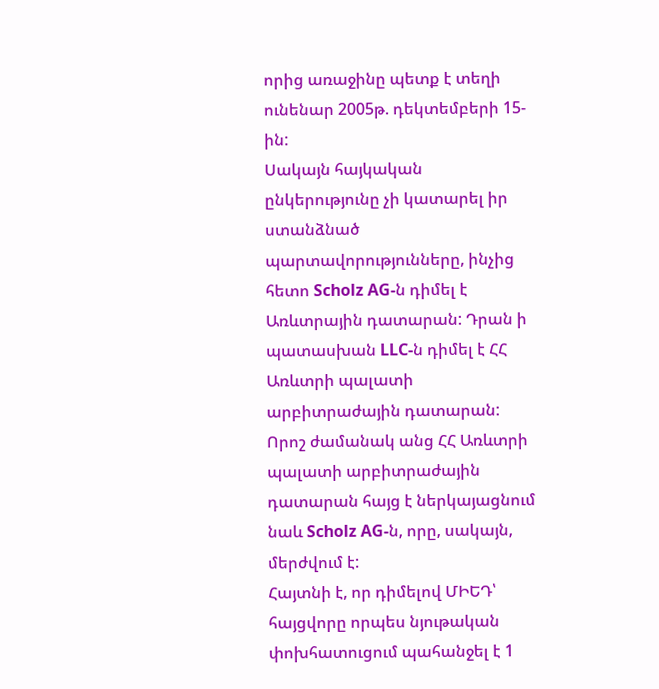որից առաջինը պետք է տեղի ունենար 2005թ. դեկտեմբերի 15-ին:
Սակայն հայկական ընկերությունը չի կատարել իր ստանձնած պարտավորությունները, ինչից հետո Scholz AG-ն դիմել է Առևտրային դատարան: Դրան ի պատասխան LLC-ն դիմել է ՀՀ Առևտրի պալատի արբիտրաժային դատարան: Որոշ ժամանակ անց ՀՀ Առևտրի պալատի արբիտրաժային դատարան հայց է ներկայացնում նաև Scholz AG-ն, որը, սակայն, մերժվում է:
Հայտնի է, որ դիմելով ՄԻԵԴ՝ հայցվորը որպես նյութական փոխհատուցում պահանջել է 1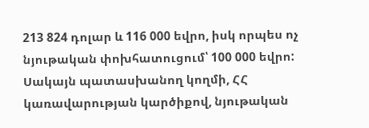213 824 դոլար և 116 000 եվրո, իսկ որպես ոչ նյութական փոխհատուցում՝ 100 000 եվրո:
Սակայն պատասխանող կողմի, ՀՀ կառավարության կարծիքով, նյութական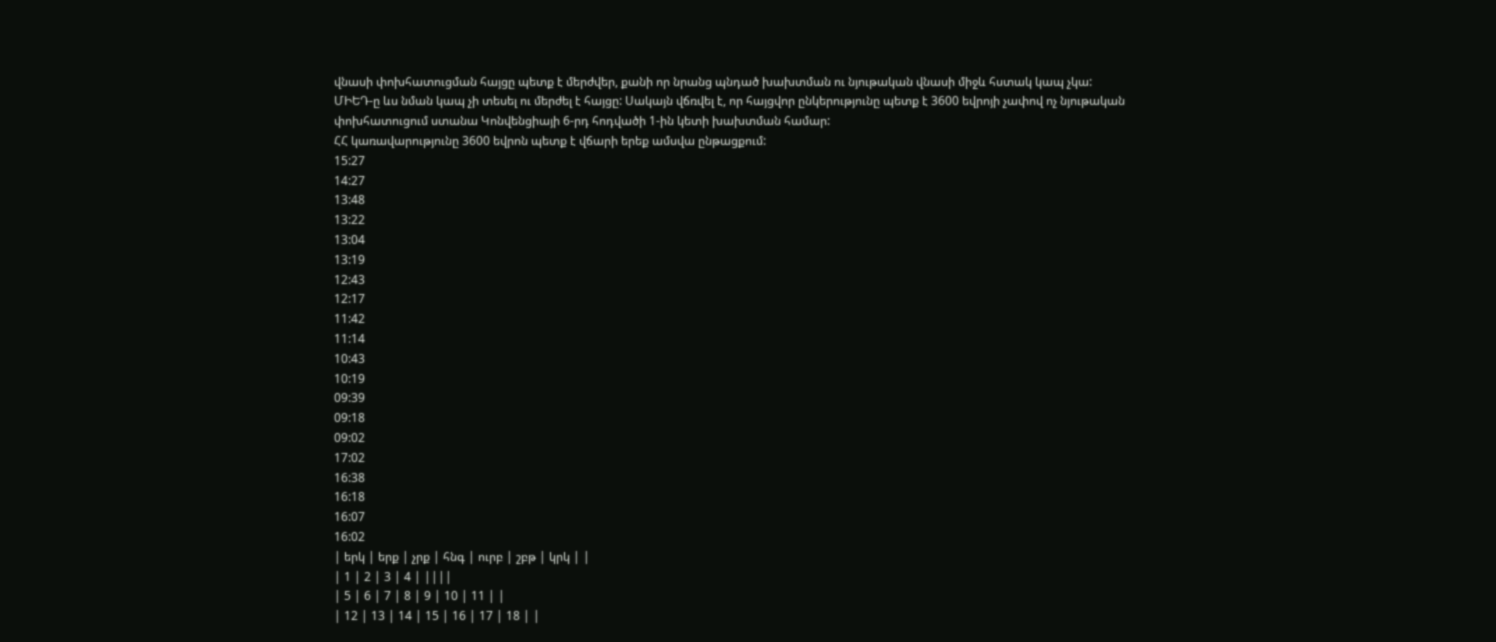վնասի փոխհատուցման հայցը պետք է մերժվեր, քանի որ նրանց պնդած խախտման ու նյութական վնասի միջև հստակ կապ չկա:
ՄԻԵԴ-ը ևս նման կապ չի տեսել ու մերժել է հայցը: Սակայն վճռվել է, որ հայցվոր ընկերությունը պետք է 3600 եվրոյի չափով ոչ նյութական փոխհատուցում ստանա Կոնվենցիայի 6-րդ հոդվածի 1-ին կետի խախտման համար:
ՀՀ կառավարությունը 3600 եվրոն պետք է վճարի երեք ամսվա ընթացքում:
15:27
14:27
13:48
13:22
13:04
13:19
12:43
12:17
11:42
11:14
10:43
10:19
09:39
09:18
09:02
17:02
16:38
16:18
16:07
16:02
| երկ | երք | չրք | հնգ | ուրբ | շբթ | կրկ | |
| 1 | 2 | 3 | 4 | ||||
| 5 | 6 | 7 | 8 | 9 | 10 | 11 | |
| 12 | 13 | 14 | 15 | 16 | 17 | 18 | |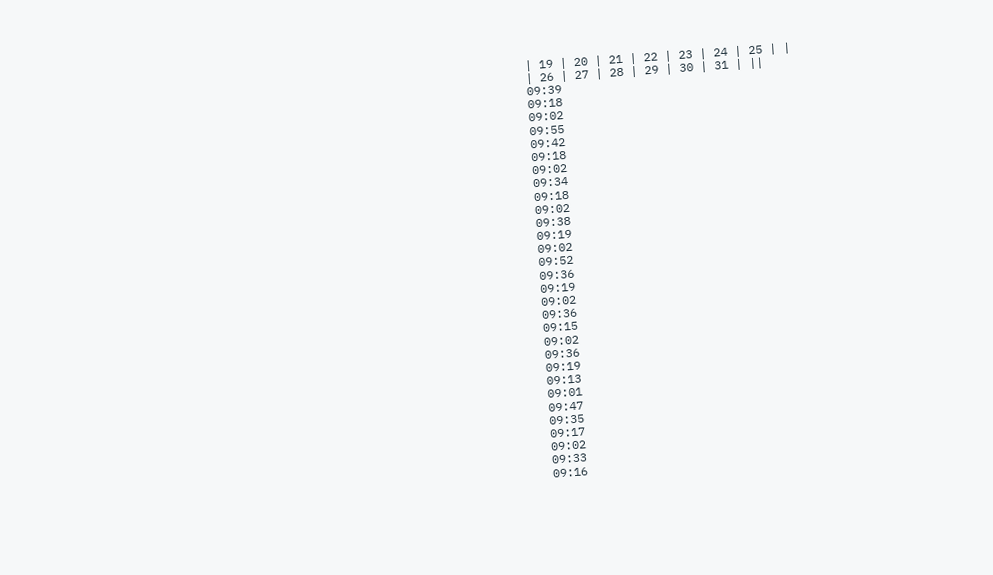| 19 | 20 | 21 | 22 | 23 | 24 | 25 | |
| 26 | 27 | 28 | 29 | 30 | 31 | ||
09:39
09:18
09:02
09:55
09:42
09:18
09:02
09:34
09:18
09:02
09:38
09:19
09:02
09:52
09:36
09:19
09:02
09:36
09:15
09:02
09:36
09:19
09:13
09:01
09:47
09:35
09:17
09:02
09:33
09:16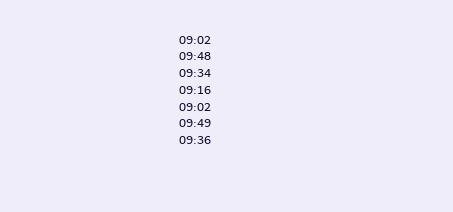09:02
09:48
09:34
09:16
09:02
09:49
09:36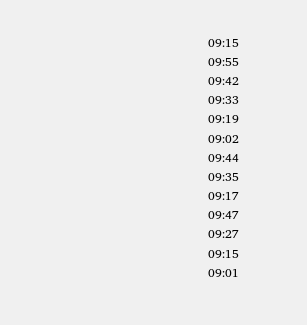09:15
09:55
09:42
09:33
09:19
09:02
09:44
09:35
09:17
09:47
09:27
09:15
09:01